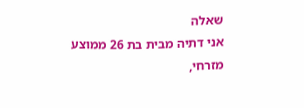שאלה
אני דתיה מבית בת 26 ממוצע מזרחי,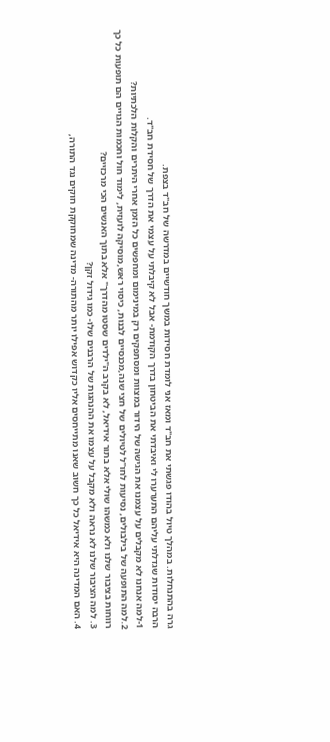גרה בהתנחלות. במהלך טיול בהודו פגשתי את חב"ד ומאז אני לומדת חסידות במשך חודשיים במדרשה של חב"ד בצפת.
הרבה יסודות שגדלתי עליהם התערערו לי ואיבדתי את הביטחון בדרך הקודמת- אבל לא קיבלתי על עצמי את הדרך של חסידת חב"ד.
1-למה אנחנו לא מקבלים על עצמנו את הגישה של הידור במצוות ומסתפקים רק במינימום ומחפשים כל הזמן אחרי היתרים והקלות הלכתיות?
2.למה התופעה של בילבולים, נסיעות לחו"ל לטיולים של חצי שנה,מכנסיים לבנות, כיסוי ראש,מוסיקה לועזית, לימוד חול וחכמות הגויים הם תופעות כל כך רווחות בציבור שלנו ולא כמשהו שולי אלא בתור אידיאל, לא בקרב ה"ילדים שסטו מהדרך" אלא בתוך האנשים הכי מרכזיים?
3. למה הציבור שלנו לא נראה ולא מקבל על עצמו את ההנהגות של הרבנים שלו- כמו גידול זקן?
4. האם המדינה היא אידיאל כל כך חשוב שאנו מתייחסים אליו כקדוש אפילו יותר מהתורה- מדינה שמחוקקת חוקים נגד התורה,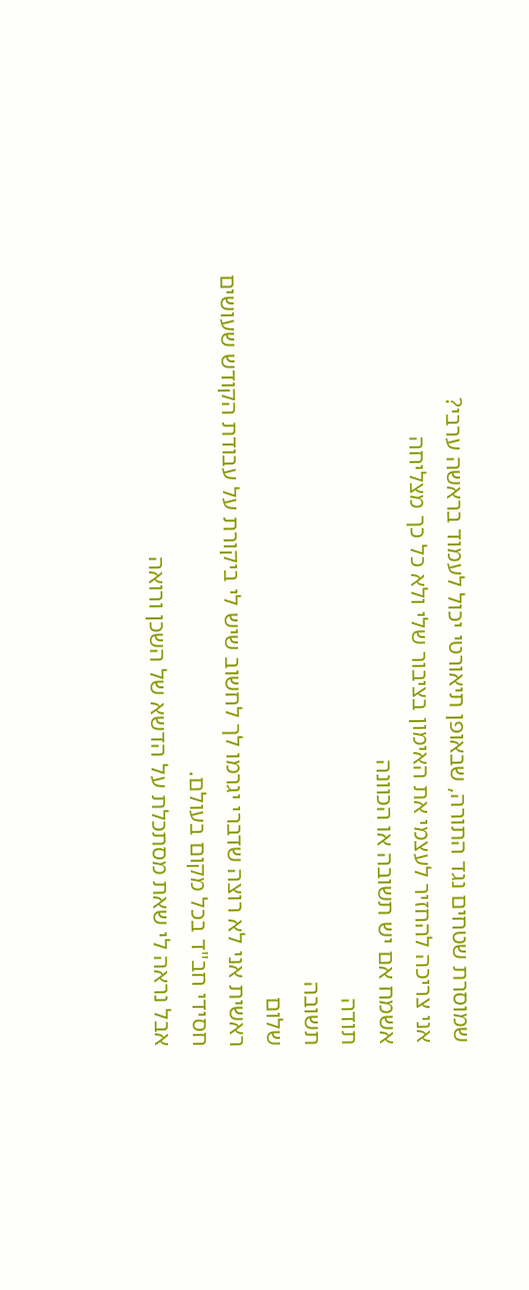שמוסרת שטחים נגד התורה, שבאופן תיאורטי יכול לעמוד בראשה ערבי?
אני צריכה להחזיר לעצמי את האימון בציבור שלי ולא כל כך מצליחה
אשמח אם יש תשובה או הכוונה
תודה
תשובה
שלום
ראשית אני לא רוצה שדברי יגרמו לך לחשוב שיש לי ביקורת על עבודת הקודש שעושים חסידי חב"ד בכל מקום בעולם.
אבל נראה לי שאת מסתכלת על הדשא של השכן ורואה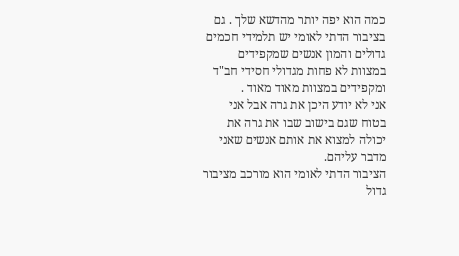כמה הוא יפה יותר מהדשא שלך . גם בציבור הדתי לאומי יש תלמידי חכמים גדולים והמון אנשים שמקפידים במצוות לא פחות מגדולי חסידי חב"ד ומקפידים במצוות מאוד מאוד .
אני לא יודע היכן את גרה אבל אני בטוח שגם בישוב שבו את גרה את יכולה למצוא את אותם אנשים שאני מדבר עליהם.
הציבור הדתי לאומי הוא מורכב מציבור גדול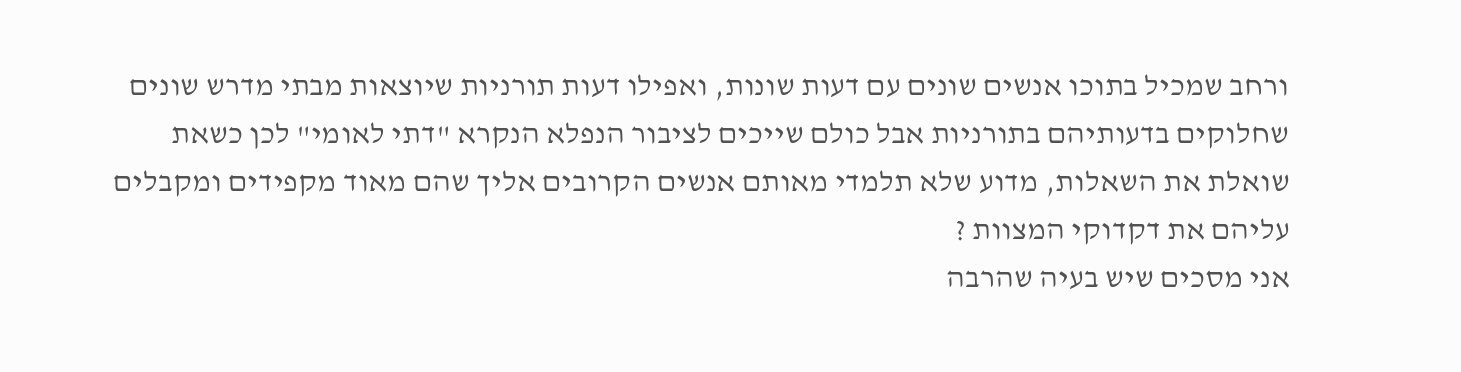ורחב שמכיל בתוכו אנשים שונים עם דעות שונות, ואפילו דעות תורניות שיוצאות מבתי מדרש שונים שחלוקים בדעותיהם בתורניות אבל כולם שייכים לציבור הנפלא הנקרא "דתי לאומי" לכן כשאת שואלת את השאלות, מדוע שלא תלמדי מאותם אנשים הקרובים אליך שהם מאוד מקפידים ומקבלים עליהם את דקדוקי המצוות ?
אני מסכים שיש בעיה שהרבה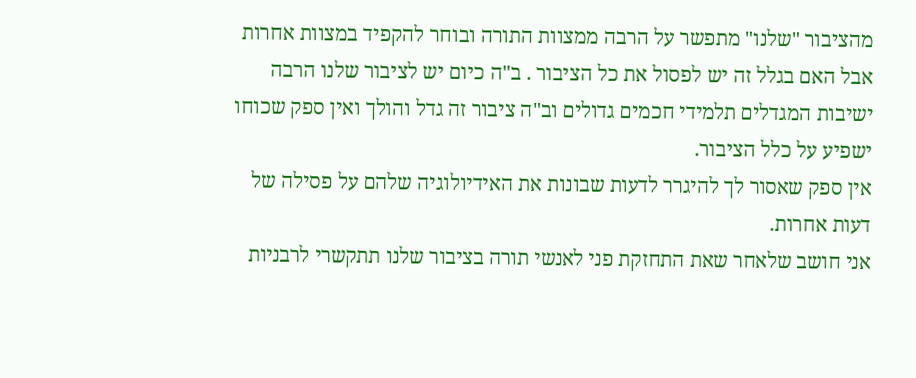מהציבור "שלנו" מתפשר על הרבה ממצוות התורה ובוחר להקפיד במצוות אחרות אבל האם בגלל זה יש לפסול את כל הציבור . ב"ה כיום יש לציבור שלנו הרבה ישיבות המגדלים תלמידי חכמים גדולים וב"ה ציבור זה גדל והולך ואין ספק שכוחו ישפיע על כלל הציבור.
אין ספק שאסור לך להיגרר לדעות שבונות את האידיולוגיה שלהם על פסילה של דעות אחרות.
אני חושב שלאחר שאת התחזקת פני לאנשי תורה בציבור שלנו תתקשרי לרבניות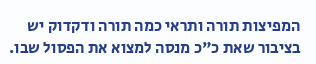המפיצות תורה ותראי כמה תורה ודקדוק יש בציבור שאת כ"כ מנסה למצוא את הפסול שבו.